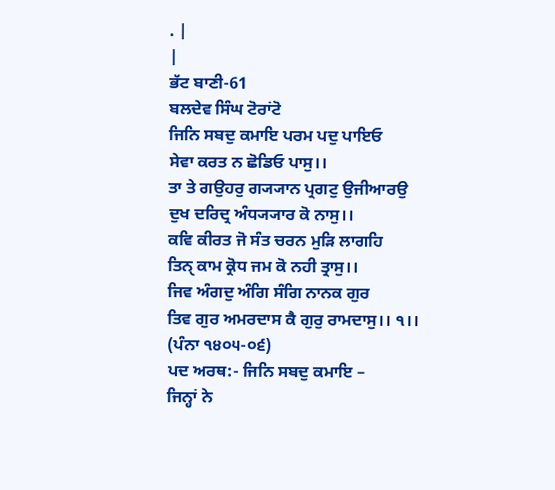. |
|
ਭੱਟ ਬਾਣੀ-61
ਬਲਦੇਵ ਸਿੰਘ ਟੋਰਾਂਟੋ
ਜਿਨਿ ਸਬਦੁ ਕਮਾਇ ਪਰਮ ਪਦੁ ਪਾਇਓ
ਸੇਵਾ ਕਰਤ ਨ ਛੋਡਿਓ ਪਾਸੁ।।
ਤਾ ਤੇ ਗਉਹਰੁ ਗ੍ਯ੍ਯਾਨ ਪ੍ਰਗਟੁ ਉਜੀਆਰਉ
ਦੁਖ ਦਰਿਦ੍ਰ ਅੰਧ੍ਯ੍ਯਾਰ ਕੋ ਨਾਸੁ।।
ਕਵਿ ਕੀਰਤ ਜੋ ਸੰਤ ਚਰਨ ਮੁੜਿ ਲਾਗਹਿ
ਤਿਨੑ ਕਾਮ ਕ੍ਰੋਧ ਜਮ ਕੋ ਨਹੀ ਤ੍ਰਾਸੁ।।
ਜਿਵ ਅੰਗਦੁ ਅੰਗਿ ਸੰਗਿ ਨਾਨਕ ਗੁਰ
ਤਿਵ ਗੁਰ ਅਮਰਦਾਸ ਕੈ ਗੁਰੁ ਰਾਮਦਾਸੁ।। ੧।।
(ਪੰਨਾ ੧੪੦੫-੦੬)
ਪਦ ਅਰਥ:- ਜਿਨਿ ਸਬਦੁ ਕਮਾਇ –
ਜਿਨ੍ਹਾਂ ਨੇ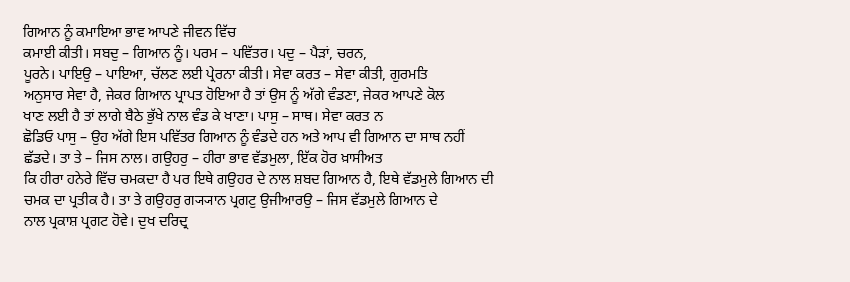ਗਿਆਨ ਨੂੰ ਕਮਾਇਆ ਭਾਵ ਆਪਣੇ ਜੀਵਨ ਵਿੱਚ
ਕਮਾਈ ਕੀਤੀ। ਸਬਦੁ – ਗਿਆਨ ਨੂੰ। ਪਰਮ – ਪਵਿੱਤਰ। ਪਦੁ – ਪੈੜਾਂ, ਚਰਨ,
ਪੂਰਨੇ। ਪਾਇਉ – ਪਾਇਆ, ਚੱਲਣ ਲਈ ਪ੍ਰੇਰਨਾ ਕੀਤੀ। ਸੇਵਾ ਕਰਤ – ਸੇਵਾ ਕੀਤੀ, ਗੁਰਮਤਿ
ਅਨੁਸਾਰ ਸੇਵਾ ਹੈ, ਜੇਕਰ ਗਿਆਨ ਪ੍ਰਾਪਤ ਹੋਇਆ ਹੈ ਤਾਂ ਉਸ ਨੂੰ ਅੱਗੇ ਵੰਡਣਾ, ਜੇਕਰ ਆਪਣੇ ਕੋਲ
ਖਾਣ ਲਈ ਹੈ ਤਾਂ ਲਾਗੇ ਬੈਠੇ ਭੁੱਖੇ ਨਾਲ ਵੰਡ ਕੇ ਖਾਣਾ। ਪਾਸੁ – ਸਾਥ। ਸੇਵਾ ਕਰਤ ਨ
ਛੋਡਿਓ ਪਾਸੁ – ਉਹ ਅੱਗੇ ਇਸ ਪਵਿੱਤਰ ਗਿਆਨ ਨੂੰ ਵੰਡਦੇ ਹਨ ਅਤੇ ਆਪ ਵੀ ਗਿਆਨ ਦਾ ਸਾਥ ਨਹੀਂ
ਛੱਡਦੇ। ਤਾ ਤੇ – ਜਿਸ ਨਾਲ। ਗਉਹਰੁ – ਹੀਰਾ ਭਾਵ ਵੱਡਮੁਲਾ, ਇੱਕ ਹੋਰ ਖ਼ਾਸੀਅਤ
ਕਿ ਹੀਰਾ ਹਨੇਰੇ ਵਿੱਚ ਚਮਕਦਾ ਹੈ ਪਰ ਇਥੇ ਗਉਹਰ ਦੇ ਨਾਲ ਸ਼ਬਦ ਗਿਆਨ ਹੈ, ਇਥੇ ਵੱਡਮੁਲੇ ਗਿਆਨ ਦੀ
ਚਮਕ ਦਾ ਪ੍ਰਤੀਕ ਹੈ। ਤਾ ਤੇ ਗਉਹਰੁ ਗ੍ਯ੍ਯਾਨ ਪ੍ਰਗਟੁ ਉਜੀਆਰਉ – ਜਿਸ ਵੱਡਮੁਲੇ ਗਿਆਨ ਦੇ
ਨਾਲ ਪ੍ਰਕਾਸ਼ ਪ੍ਰਗਟ ਹੋਵੇ। ਦੁਖ ਦਰਿਦ੍ਰ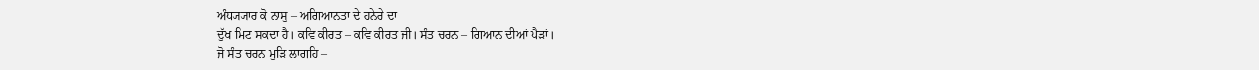ਅੰਧ੍ਯ੍ਯਾਰ ਕੋ ਨਾਸੁ – ਅਗਿਆਨਤਾ ਦੇ ਹਨੇਰੇ ਦਾ
ਦੁੱਖ ਮਿਟ ਸਕਦਾ ਹੈ। ਕਵਿ ਕੀਰਤ – ਕਵਿ ਕੀਰਤ ਜੀ। ਸੰਤ ਚਰਨ – ਗਿਆਨ ਦੀਆਂ ਪੈੜਾਂ।
ਜੋ ਸੰਤ ਚਰਨ ਮੁੜਿ ਲਾਗਹਿ –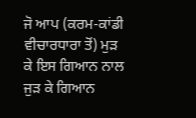ਜੋ ਆਪ (ਕਰਮ-ਕਾਂਡੀ ਵੀਚਾਰਧਾਰਾ ਤੋਂ) ਮੁੜ ਕੇ ਇਸ ਗਿਆਨ ਨਾਲ
ਜੁੜ ਕੇ ਗਿਆਨ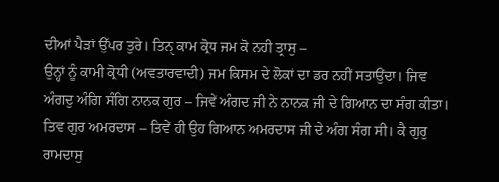ਦੀਆਂ ਪੈੜਾਂ ਉੱਪਰ ਤੁਰੇ। ਤਿਨੑ ਕਾਮ ਕ੍ਰੋਧ ਜਮ ਕੋ ਨਹੀ ਤ੍ਰਾਸੁ –
ਉਨ੍ਹਾਂ ਨੂੰ ਕਾਮੀ ਕ੍ਰੋਧੀ (ਅਵਤਾਰਵਾਦੀ) ਜਮ ਕਿਸਮ ਦੇ ਲੋਕਾਂ ਦਾ ਡਰ ਨਹੀਂ ਸਤਾਉਂਦਾ। ਜਿਵ
ਅੰਗਦੁ ਅੰਗਿ ਸੰਗਿ ਨਾਨਕ ਗੁਰ – ਜਿਵੇਂ ਅੰਗਦ ਜੀ ਨੇ ਨਾਨਕ ਜੀ ਦੇ ਗਿਆਨ ਦਾ ਸੰਗ ਕੀਤਾ।
ਤਿਵ ਗੁਰ ਅਮਰਦਾਸ – ਤਿਵੇਂ ਹੀ ਉਹ ਗਿਆਨ ਅਮਰਦਾਸ ਜੀ ਦੇ ਅੰਗ ਸੰਗ ਸੀ। ਕੈ ਗੁਰੁ
ਰਾਮਦਾਸੁ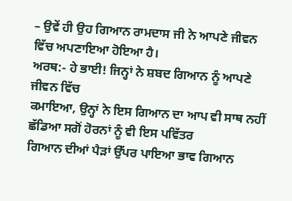– ਉਵੇਂ ਹੀ ਉਹ ਗਿਆਨ ਰਾਮਦਾਸ ਜੀ ਨੇ ਆਪਣੇ ਜੀਵਨ ਵਿੱਚ ਅਪਣਾਇਆ ਹੋਇਆ ਹੈ।
ਅਰਥ:- ਹੇ ਭਾਈ! ਜਿਨ੍ਹਾਂ ਨੇ ਸ਼ਬਦ ਗਿਆਨ ਨੂੰ ਆਪਣੇ ਜੀਵਨ ਵਿੱਚ
ਕਮਾਇਆ, ਉਨ੍ਹਾਂ ਨੇ ਇਸ ਗਿਆਨ ਦਾ ਆਪ ਵੀ ਸਾਥ ਨਹੀਂ ਛੱਡਿਆ ਸਗੋਂ ਹੋਰਨਾਂ ਨੂੰ ਵੀ ਇਸ ਪਵਿੱਤਰ
ਗਿਆਨ ਦੀਆਂ ਪੈੜਾਂ ਉੱਪਰ ਪਾਇਆ ਭਾਵ ਗਿਆਨ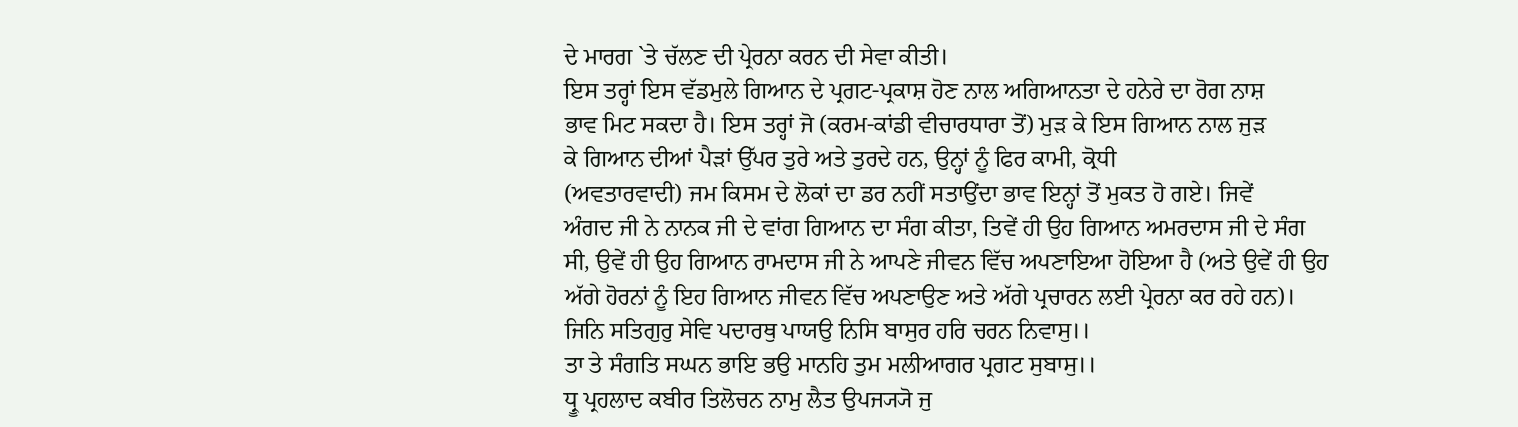ਦੇ ਮਾਰਗ `ਤੇ ਚੱਲਣ ਦੀ ਪ੍ਰੇਰਨਾ ਕਰਨ ਦੀ ਸੇਵਾ ਕੀਤੀ।
ਇਸ ਤਰ੍ਹਾਂ ਇਸ ਵੱਡਮੁਲੇ ਗਿਆਨ ਦੇ ਪ੍ਰਗਟ-ਪ੍ਰਕਾਸ਼ ਹੋਣ ਨਾਲ ਅਗਿਆਨਤਾ ਦੇ ਹਨੇਰੇ ਦਾ ਰੋਗ ਨਾਸ਼
ਭਾਵ ਮਿਟ ਸਕਦਾ ਹੈ। ਇਸ ਤਰ੍ਹਾਂ ਜੋ (ਕਰਮ-ਕਾਂਡੀ ਵੀਚਾਰਧਾਰਾ ਤੋਂ) ਮੁੜ ਕੇ ਇਸ ਗਿਆਨ ਨਾਲ ਜੁੜ
ਕੇ ਗਿਆਨ ਦੀਆਂ ਪੈੜਾਂ ਉੱਪਰ ਤੁਰੇ ਅਤੇ ਤੁਰਦੇ ਹਨ, ਉਨ੍ਹਾਂ ਨੂੰ ਫਿਰ ਕਾਮੀ, ਕ੍ਰੋਧੀ
(ਅਵਤਾਰਵਾਦੀ) ਜਮ ਕਿਸਮ ਦੇ ਲੋਕਾਂ ਦਾ ਡਰ ਨਹੀਂ ਸਤਾਉਂਦਾ ਭਾਵ ਇਨ੍ਹਾਂ ਤੋਂ ਮੁਕਤ ਹੋ ਗਏ। ਜਿਵੇਂ
ਅੰਗਦ ਜੀ ਨੇ ਨਾਨਕ ਜੀ ਦੇ ਵਾਂਗ ਗਿਆਨ ਦਾ ਸੰਗ ਕੀਤਾ, ਤਿਵੇਂ ਹੀ ਉਹ ਗਿਆਨ ਅਮਰਦਾਸ ਜੀ ਦੇ ਸੰਗ
ਸੀ, ਉਵੇਂ ਹੀ ਉਹ ਗਿਆਨ ਰਾਮਦਾਸ ਜੀ ਨੇ ਆਪਣੇ ਜੀਵਨ ਵਿੱਚ ਅਪਣਾਇਆ ਹੋਇਆ ਹੈ (ਅਤੇ ਉਵੇਂ ਹੀ ਉਹ
ਅੱਗੇ ਹੋਰਨਾਂ ਨੂੰ ਇਹ ਗਿਆਨ ਜੀਵਨ ਵਿੱਚ ਅਪਣਾਉਣ ਅਤੇ ਅੱਗੇ ਪ੍ਰਚਾਰਨ ਲਈ ਪ੍ਰੇਰਨਾ ਕਰ ਰਹੇ ਹਨ)।
ਜਿਨਿ ਸਤਿਗੁਰੁ ਸੇਵਿ ਪਦਾਰਥੁ ਪਾਯਉ ਨਿਸਿ ਬਾਸੁਰ ਹਰਿ ਚਰਨ ਨਿਵਾਸੁ।।
ਤਾ ਤੇ ਸੰਗਤਿ ਸਘਨ ਭਾਇ ਭਉ ਮਾਨਹਿ ਤੁਮ ਮਲੀਆਗਰ ਪ੍ਰਗਟ ਸੁਬਾਸੁ।।
ਧ੍ਰੂ ਪ੍ਰਹਲਾਦ ਕਬੀਰ ਤਿਲੋਚਨ ਨਾਮੁ ਲੈਤ ਉਪਜ੍ਯ੍ਯੋ ਜੁ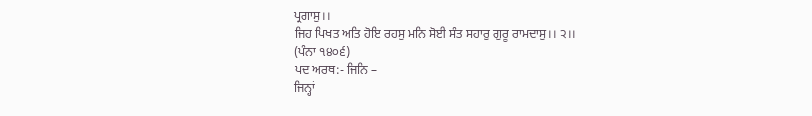ਪ੍ਰਗਾਸੁ।।
ਜਿਹ ਪਿਖਤ ਅਤਿ ਹੋਇ ਰਹਸੁ ਮਨਿ ਸੋਈ ਸੰਤ ਸਹਾਰੁ ਗੁਰੂ ਰਾਮਦਾਸੁ।। ੨।।
(ਪੰਨਾ ੧੪੦੬)
ਪਦ ਅਰਥ:- ਜਿਨਿ –
ਜਿਨ੍ਹਾਂ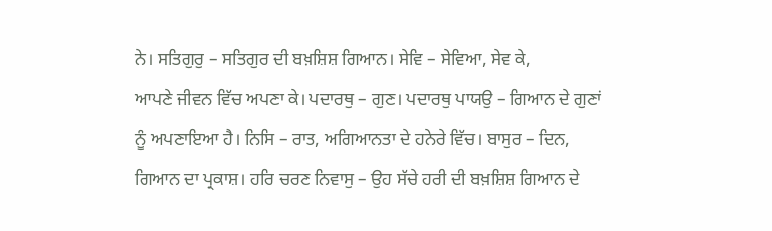ਨੇ। ਸਤਿਗੁਰੁ – ਸਤਿਗੁਰ ਦੀ ਬਖ਼ਸ਼ਿਸ਼ ਗਿਆਨ। ਸੇਵਿ – ਸੇਵਿਆ, ਸੇਵ ਕੇ,
ਆਪਣੇ ਜੀਵਨ ਵਿੱਚ ਅਪਣਾ ਕੇ। ਪਦਾਰਥੁ – ਗੁਣ। ਪਦਾਰਥੁ ਪਾਯਉ – ਗਿਆਨ ਦੇ ਗੁਣਾਂ
ਨੂੰ ਅਪਣਾਇਆ ਹੈ। ਨਿਸਿ – ਰਾਤ, ਅਗਿਆਨਤਾ ਦੇ ਹਨੇਰੇ ਵਿੱਚ। ਬਾਸੁਰ – ਦਿਨ,
ਗਿਆਨ ਦਾ ਪ੍ਰਕਾਸ਼। ਹਰਿ ਚਰਣ ਨਿਵਾਸੁ – ਉਹ ਸੱਚੇ ਹਰੀ ਦੀ ਬਖ਼ਸ਼ਿਸ਼ ਗਿਆਨ ਦੇ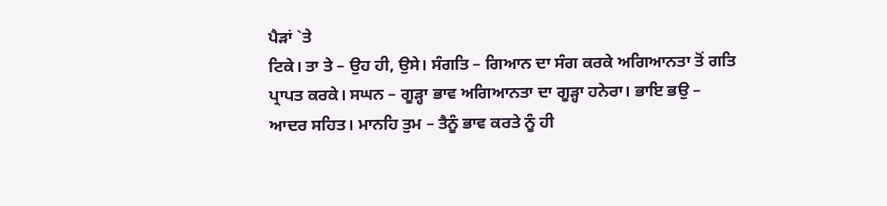ਪੈੜਾਂ `ਤੇ
ਟਿਕੇ। ਤਾ ਤੇ – ਉਹ ਹੀ, ਉਸੇ। ਸੰਗਤਿ – ਗਿਆਨ ਦਾ ਸੰਗ ਕਰਕੇ ਅਗਿਆਨਤਾ ਤੋਂ ਗਤਿ
ਪ੍ਰਾਪਤ ਕਰਕੇ। ਸਘਨ – ਗੂੜ੍ਹਾ ਭਾਵ ਅਗਿਆਨਤਾ ਦਾ ਗੂੜ੍ਹਾ ਹਨੇਰਾ। ਭਾਇ ਭਉ –
ਆਦਰ ਸਹਿਤ। ਮਾਨਹਿ ਤੁਮ – ਤੈਨੂੰ ਭਾਵ ਕਰਤੇ ਨੂੰ ਹੀ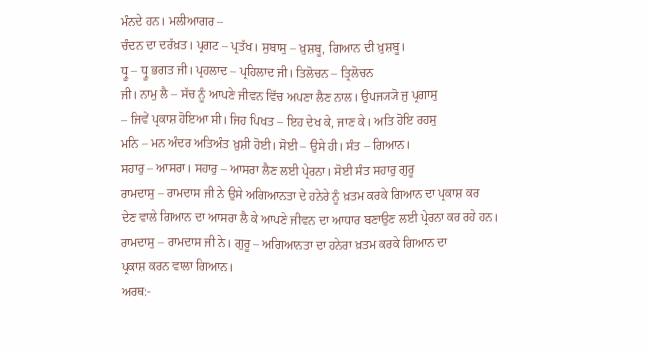ਮੰਨਦੇ ਹਨ। ਮਲੀਆਗਰ –
ਚੰਦਨ ਦਾ ਦਰੱਖ਼ਤ। ਪ੍ਰਗਟ – ਪ੍ਰਤੱਖ। ਸੁਬਾਸੁ – ਖ਼ੁਸ਼ਬੂ, ਗਿਆਨ ਦੀ ਖ਼ੁਸ਼ਬੂ।
ਧ੍ਰੂ – ਧ੍ਰੂ ਭਗਤ ਜੀ। ਪ੍ਰਹਲਾਦ – ਪ੍ਰਹਿਲਾਦ ਜੀ। ਤਿਲੋਚਨ – ਤ੍ਰਿਲੋਚਨ
ਜੀ। ਨਾਮੁ ਲੈ – ਸੱਚ ਨੂੰ ਆਪਣੇ ਜੀਵਨ ਵਿੱਚ ਅਪਣਾ ਲੈਣ ਨਾਲ। ਉਪਜ੍ਯ੍ਯੋ ਜੁ ਪ੍ਰਗਾਸੁ
– ਜਿਵੇਂ ਪ੍ਰਕਾਸ਼ ਹੋਇਆ ਸੀ। ਜਿਹ ਪਿਖਤ – ਇਹ ਦੇਖ ਕੇ, ਜਾਣ ਕੇ। ਅਤਿ ਹੋਇ ਰਹਸੁ
ਮਨਿ – ਮਨ ਅੰਦਰ ਅਤਿਅੰਤ ਖ਼ੁਸ਼ੀ ਹੋਈ। ਸੋਈ – ਉਸੇ ਹੀ। ਸੰਤ – ਗਿਆਨ।
ਸਹਾਰੁ – ਆਸਰਾ। ਸਹਾਰੁ – ਆਸਰਾ ਲੈਣ ਲਈ ਪ੍ਰੇਰਨਾ। ਸੋਈ ਸੰਤ ਸਹਾਰੁ ਗੁਰੂ
ਰਾਮਦਾਸੁ – ਰਾਮਦਾਸ ਜੀ ਨੇ ਉਸੇ ਅਗਿਆਨਤਾ ਦੇ ਹਨੇਰੇ ਨੂੰ ਖ਼ਤਮ ਕਰਕੇ ਗਿਆਨ ਦਾ ਪ੍ਰਕਾਸ਼ ਕਰ
ਦੇਣ ਵਾਲੇ ਗਿਆਨ ਦਾ ਆਸਰਾ ਲੈ ਕੇ ਆਪਣੇ ਜੀਵਨ ਦਾ ਆਧਾਰ ਬਣਾਉਣ ਲਈ ਪ੍ਰੇਰਨਾ ਕਰ ਰਹੇ ਹਨ।
ਰਾਮਦਾਸੁ – ਰਾਮਦਾਸ ਜੀ ਨੇ। ਗੁਰੂ – ਅਗਿਆਨਤਾ ਦਾ ਹਨੇਰਾ ਖ਼ਤਮ ਕਰਕੇ ਗਿਆਨ ਦਾ
ਪ੍ਰਕਾਸ਼ ਕਰਨ ਵਾਲਾ ਗਿਆਨ।
ਅਰਥ:-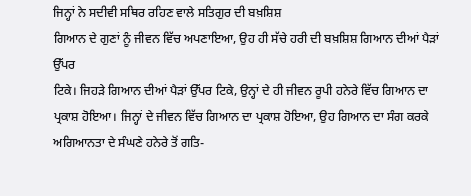ਜਿਨ੍ਹਾਂ ਨੇ ਸਦੀਵੀ ਸਥਿਰ ਰਹਿਣ ਵਾਲੇ ਸਤਿਗੁਰ ਦੀ ਬਖ਼ਸ਼ਿਸ਼
ਗਿਆਨ ਦੇ ਗੁਣਾਂ ਨੂੰ ਜੀਵਨ ਵਿੱਚ ਅਪਣਾਇਆ, ਉਹ ਹੀ ਸੱਚੇ ਹਰੀ ਦੀ ਬਖ਼ਸ਼ਿਸ਼ ਗਿਆਨ ਦੀਆਂ ਪੈੜਾਂ ਉੱਪਰ
ਟਿਕੇ। ਜਿਹੜੇ ਗਿਆਨ ਦੀਆਂ ਪੈੜਾਂ ਉੱਪਰ ਟਿਕੇ, ਉਨ੍ਹਾਂ ਦੇ ਹੀ ਜੀਵਨ ਰੂਪੀ ਹਨੇਰੇ ਵਿੱਚ ਗਿਆਨ ਦਾ
ਪ੍ਰਕਾਸ਼ ਹੋਇਆ। ਜਿਨ੍ਹਾਂ ਦੇ ਜੀਵਨ ਵਿੱਚ ਗਿਆਨ ਦਾ ਪ੍ਰਕਾਸ਼ ਹੋਇਆ, ਉਹ ਗਿਆਨ ਦਾ ਸੰਗ ਕਰਕੇ
ਅਗਿਆਨਤਾ ਦੇ ਸੰਘਣੇ ਹਨੇਰੇ ਤੋਂ ਗਤਿ-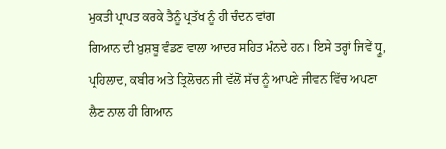ਮੁਕਤੀ ਪ੍ਰਾਪਤ ਕਰਕੇ ਤੈਨੂੰ ਪ੍ਰਤੱਖ ਨੂੰ ਹੀ ਚੰਦਨ ਵਾਂਗ
ਗਿਆਨ ਦੀ ਖ਼ੁਸ਼ਬੂ ਵੰਡਣ ਵਾਲਾ ਆਦਰ ਸਹਿਤ ਮੰਨਦੇ ਹਨ। ਇਸੇ ਤਰ੍ਹਾਂ ਜਿਵੇਂ ਧ੍ਰੂ,
ਪ੍ਰਹਿਲਾਦ, ਕਬੀਰ ਅਤੇ ਤ੍ਰਿਲੋਚਨ ਜੀ ਵੱਲੋਂ ਸੱਚ ਨੂੰ ਆਪਣੇ ਜੀਵਨ ਵਿੱਚ ਅਪਣਾ ਲੈਣ ਨਾਲ ਹੀ ਗਿਆਨ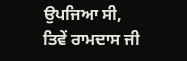ਉਪਜਿਆ ਸੀ, ਤਿਵੇਂ ਰਾਮਦਾਸ ਜੀ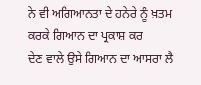ਨੇ ਵੀ ਅਗਿਆਨਤਾ ਦੇ ਹਨੇਰੇ ਨੂੰ ਖ਼ਤਮ ਕਰਕੇ ਗਿਆਨ ਦਾ ਪ੍ਰਕਾਸ਼ ਕਰ
ਦੇਣ ਵਾਲੇ ਉਸੇ ਗਿਆਨ ਦਾ ਆਸਰਾ ਲੈ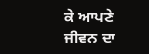ਕੇ ਆਪਣੇ ਜੀਵਨ ਦਾ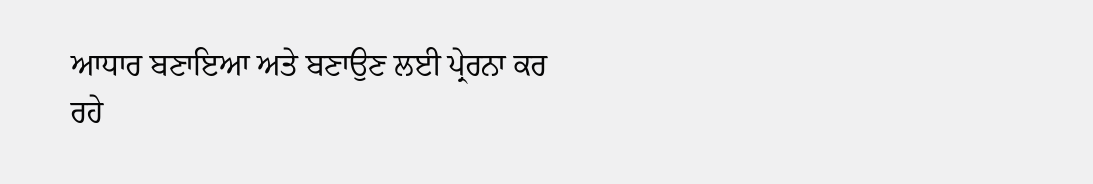ਆਧਾਰ ਬਣਾਇਆ ਅਤੇ ਬਣਾਉਣ ਲਈ ਪ੍ਰੇਰਨਾ ਕਰ
ਰਹੇ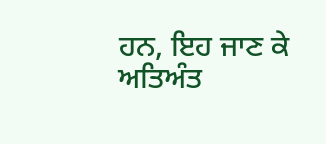ਹਨ, ਇਹ ਜਾਣ ਕੇ ਅਤਿਅੰਤ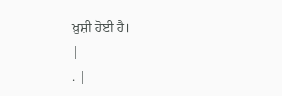ਖ਼ੁਸ਼ੀ ਹੋਈ ਹੈ।
|
. |